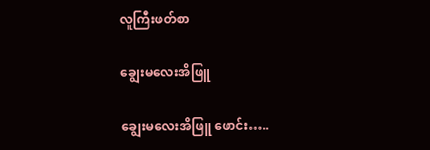လူကြီးဖတ်စာ

ချွေးမလေးအိဖြူ

ချွေးမလေးအိဖြူ ဖောင်း…..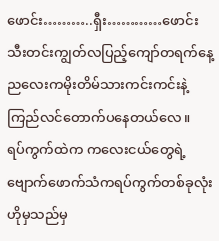ဖောင်း………..ရှီး…………ဖောင်း သီးတင်းကျွတ်လပြည့်ကျော်တရက်နေ့ညလေးကမိုးတိမ်သားကင်းကင်းနဲ့ကြည်လင်တောက်ပနေတယ်လေ။   ရပ်ကွက်ထဲက ကလေးငယ်တွေရဲ့ဗျောက်ဖောက်သံကရပ်ကွက်တစ်ခုလုံးဟိုမှသည်မှ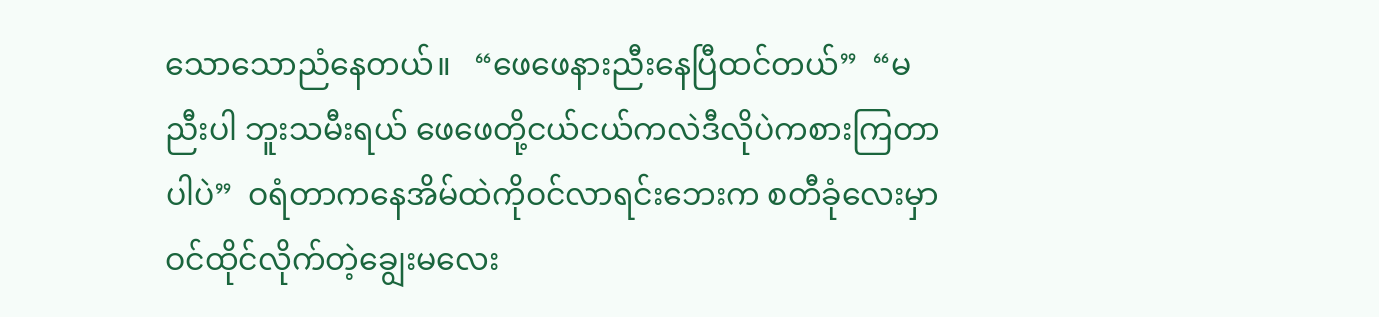သောသောညံနေတယ်။   “ဖေဖေနားညီးနေပြီထင်တယ်”  “မညီးပါ ဘူးသမီးရယ် ဖေဖေတို့ငယ်ငယ်ကလဲဒီလိုပဲကစားကြတာပါပဲ”  ဝရံတာကနေအိမ်ထဲကိုဝင်လာရင်းဘေးက စတီခုံလေးမှာဝင်ထိုင်လိုက်တဲ့ချွေးမလေး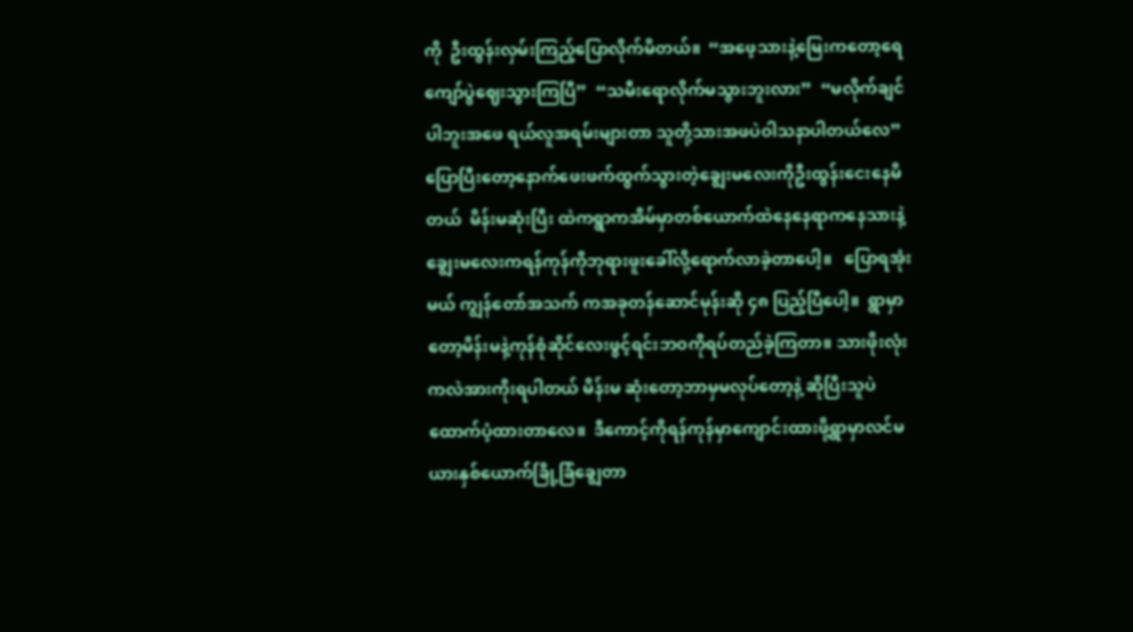ကို  ဦးထွန်းလှမ်းကြည့်ပြောလိုက်မိတယ်။  “အဖေ့သားနဲ့မြေးကတော့ရေကျော်ပွဲဈေးသွားကြပြီ”  “သမီးရောလိုက်မသွားဘူးလား”  “မလိုက်ချင်ပါဘူးအဖေ ရယ်လူအရမ်းများတာ သူတို့သားအဖပဲဝါသနာပါတယ်လေ”  ပြောပြီးတော့နောက်ဖေးဖက်ထွက်သွားတဲ့ချွေးမလေးကိုဦးထွန်းငေးနေမိတယ်  မိန်းမဆုံးပြီး ထဲကရွာကအိမ်မှာတစ်ယောက်ထဲနေနေရာကနေသားနဲ့ချွေးမလေးကရန်ကုန်ကိုဘုရားဖူးခေါ်လို့ရောက်လာခဲ့တာပေါ့။   ပြောရအုံးမယ် ကျွန်တော်အသက် ကအခုတန်ဆောင်မုန်းဆို ၄၈ ပြည့်ပြီပေါ့။  ရွာမှာတော့မိန်းမနဲ့ကုန်စုံဆိုင်လေးဖွင့်ရင်းဘဝကိုရပ်တည်ခဲ့ကြတာ။ သားဖိုးလုံးကလဲအားကိုးရပါတယ် မိန်းမ ဆုံးတော့ဘာမှမလုပ်တော့နဲ့ ဆိုပြီးသူပဲထောက်ပံ့ထားတာလေ။  ဒီကောင့်ကိုရန်ကုန်မှာကျောင်းထားဖို့ရွာမှာလင်မယားနှစ်ယောက်ခြို့ခြံချွေတာ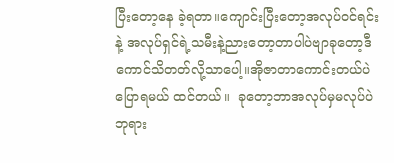ပြီးတော့နေ ခဲ့ရတာ။ကျောင်းပြီးတော့အလုပ်ဝင်ရင်းနဲ့ အလုပ်ရှင်ရဲ့သမီးနဲ့ညားတော့တာပါပဲဗျာခုတော့ဒီကောင်သိတတ်လို့သာပေါ့။အိုဇာတာကောင်းတယ်ပဲပြောရမယ် ထင်တယ်။  ခုတော့ဘာအလုပ်မှမလုပ်ပဲဘုရား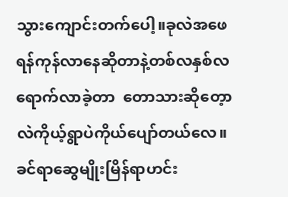သွားကျောင်းတက်ပေါ့။ခုလဲအဖေရန်ကုန်လာနေဆိုတာနဲ့တစ်လနှစ်လရောက်လာခဲ့တာ  တောသားဆိုတေ့ာ လဲကိုယ့်ရွာပဲကိုယ်ပျော်တယ်လေ။ခင်ရာဆွေမျိုးမြိန်ရာဟင်း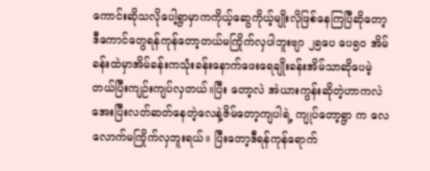ကောင်းဆိုသလိုပေါ့ရွာမှာကကိုယ့်ဆွေကိုယ့်မျိုးလိုဖြစ်နေကြပြီဆိုတော့   ဒီကောင်တွေရန်ကုန်တော့တယ်မကြိုက်လှပါဘူးဗျာ ၂၅ပေ ပေ၅၀ အိမ်ခန်းထဲမှာအိမ်ခန်းကသုံးခန်းနောက်ဖေးရေချိုးခန်းအိမ်သာဆိုပေမဲ့  တယ်ပြီးကျဉ်းကျပ်လှတယ်။ပြီး တော့လဲ အဲယားကွန်းဆိုတဲ့ဟာကလဲအေးပြီးလတ်ဆတ်နေတဲ့လေနဲ့ဇိမ်တော့ကျပါရဲ့ ကျုပ်တော့ရွာ က လေလောက်မကြိုက်လှဘူးရယ်။ ပြီးတော့ဒီရန်ကုန်ရောက်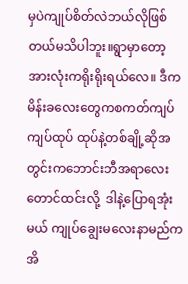မှပဲကျုပ်စိတ်လဲဘယ်လိုဖြစ်တယ်မသိပါဘူး။ရွာမှာတော့အားလုံးကရိုးရိုးရယ်လေ။ ဒီကမိန်းခလေးတွေကစကတ်ကျပ်ကျပ်ထုပ် ထုပ်နဲ့တစ်ချို့ဆိုအတွင်းကဘောင်းဘီအရာလေးတောင်ထင်းလို့  ဒါနဲ့ပြောရအုံးမယ် ကျုပ်ချွေးမလေးနာမည်က အိ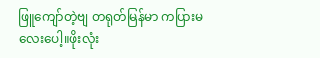ဖြူကျော်တဲ့ဗျ တရုတ်မြန်မာ ကပြားမ လေးပေါ့။ဖိုးလုံး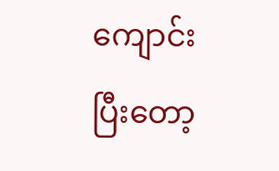ကျောင်းပြီးတော့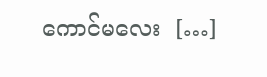ကောင်မလေး  […]